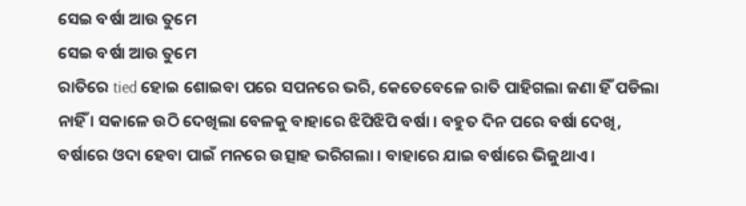ସେଇ ବର୍ଷା ଆଉ ତୁମେ
ସେଇ ବର୍ଷା ଆଉ ତୁମେ
ରାତିରେ tied ହୋଇ ଶୋଇବା ପରେ ସପନରେ ଭରି, କେତେବେଳେ ରାତି ପାହିଗଲା ଜଣା ହିଁ ପଡିଲା
ନାହିଁ । ସକାଳେ ଉଠି ଦେଖିଲା ବେଳକୁ ବାହାରେ ଝିପିଝିପି ବର୍ଷା । ବହୁତ ଦିନ ପରେ ବର୍ଷା ଦେଖି,
ବର୍ଷାରେ ଓଦା ହେବା ପାଇଁ ମନରେ ଉତ୍ସାହ ଭରିଗଲା । ବାହାରେ ଯାଇ ବର୍ଷାରେ ଭିଜୁଥାଏ ।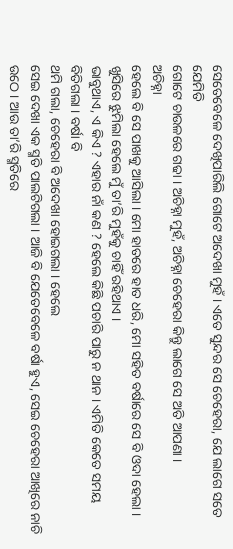ସେତେବେଳେ ଦେଖିପାରିଲି ଗୋଟେ ଅଦେଖା ମୁହଁ । ଏତେ ସୁନ୍ଦର ସେ ଚେହେରା, ଯେ ଲାଗେ ସତେ ଯେମିତି
ଗୋଟେ ଚାଉଳରେ ଗଢା । ଅଚିହ୍ନା ମୁହଁ, ଅଚିହ୍ନା ଚେହେରା କିନ୍ତୁ ଲାଗେ ସେ ଅତି ଆପଣା ।
ଅଚିହ୍ନା
ହେଲେ ବି ସେ ପାଖକୁ ଆସିଲା । ମୋ ହାତରେ ହାତ ଧରି, ମୋ ସହିତ ବର୍ଷାରେ ସେ ବି ଓଦା ହେଲା ।
ଖୁସିରେ ଝୁମିଲା ହେଲେ ମୁଁ ତା’ରି ମୁହଁକୁ ଚାହିଁ ରହିଥାଏ ।
ଭାବୁଥାଏ, ଏ କିଏ ? ଏହାର ନାଁ କଣ ? ହେଲେ କିଛି ପଚାରି ପାରୁ ନ ଥାନ । ଏମିତି କେତେ ସମୟ ବିତିଗଲା । ବର୍ଷା ବି
ଥମି ଗଲା, ଚେହେରା ବି ଅଦେଖା ହୋଇଗଲା । ହେଲେ
ସେଇ ଦେଖା ଏକ ସ୍ମତି ପାଲଟିଗଲା । ଆଜି ବି ଯେତେବେଳେ ବର୍ଷା ହୁଏ, ସେଇ ଚେହେରା ଆଖିରେ ନାଚି
ଉଠେ । ଆଉ ତା’ରି ସ୍ମତିରେ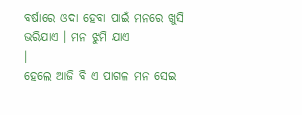ବର୍ଷାରେ ଓଦା ହେବା ପାଇଁ ମନରେ ଖୁସି ଭରିଯାଏ । ମନ ଝୁମି ଯାଏ
।
ହେଲେ ଆଜି ବି ଏ ପାଗଳ ମନ ସେଇ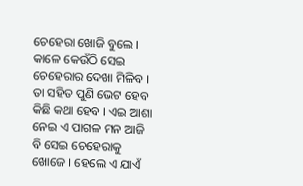ଚେହେରା ଖୋଜି ବୁଲେ । କାଳେ କେଉଁଠି ସେଇ ଚେହେରାର ଦେଖା ମିଳିବ । ତା ସହିତ ପୁଣି ଭେଟ ହେବ କିଛି କଥା ହେବ । ଏଇ ଆଶା ନେଇ ଏ ପାଗଳ ମନ ଆଜି ବି ସେଇ ଚେହେରାକୁ ଖୋଜେ । ହେଲେ ଏ ଯାଏଁ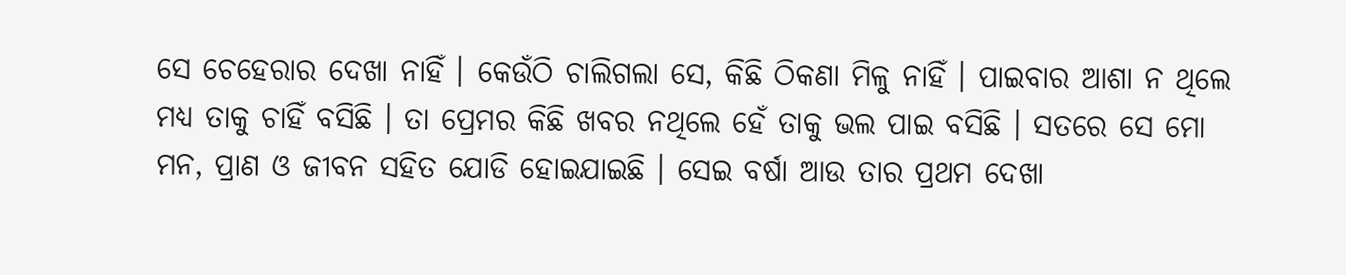ସେ ଚେହେରାର ଦେଖା ନାହିଁ । କେଉଁଠି ଚାଲିଗଲା ସେ, କିଛି ଠିକଣା ମିଳୁ ନାହିଁ । ପାଇବାର ଆଶା ନ ଥିଲେ ମଧ୍ୟ ତାକୁ ଚାହିଁ ବସିଛି । ତା ପ୍ରେମର କିଛି ଖବର ନଥିଲେ ହେଁ ତାକୁ ଭଲ ପାଇ ବସିଛି । ସତରେ ସେ ମୋ ମନ, ପ୍ରାଣ ଓ ଜୀବନ ସହିତ ଯୋଡି ହୋଇଯାଇଛି । ସେଇ ବର୍ଷା ଆଉ ତାର ପ୍ରଥମ ଦେଖା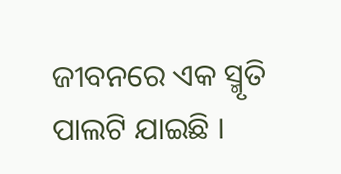ଜୀବନରେ ଏକ ସ୍ମୃତି ପାଲଟି ଯାଇଛି ।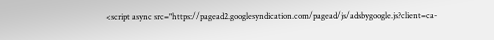<script async src="https://pagead2.googlesyndication.com/pagead/js/adsbygoogle.js?client=ca-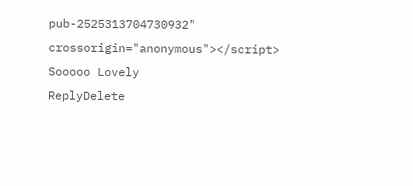pub-2525313704730932"
crossorigin="anonymous"></script>
Sooooo Lovely
ReplyDelete